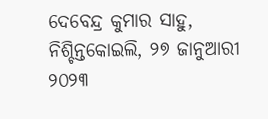ଦେବେନ୍ଦ୍ର କୁମାର ସାହୁ, ନିଶ୍ଚିନ୍ତକୋଇଲି, ୨୭ ଜାନୁଆରୀ ୨୦୨୩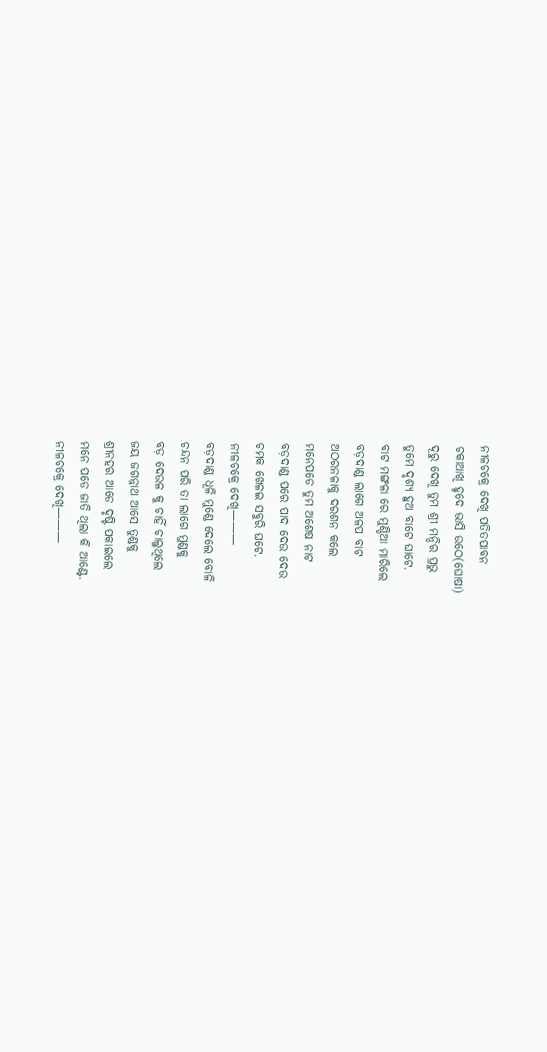ନୀଳଚକ୍ରେ ଦେଖି ପତିତପାବନ
ଚକାଆଖି ହୃଦେ ଭାସି ଉଠେ(ଘୋଷା)
ଦୂରୁ ଦେଖି ତୁମ ଶ୍ରୀ ମନ୍ଦିର ପ୍ରଭୁ
ତୁମେ ଦୃଶ୍ୟ ହୁଅ ବାଟେ ଘାଟେ.
ବାଟ ମଙ୍ଗଳା ରେ ମୁଣ୍ଡିଆ ମାରିଲେ
ବଡ଼ଦାଣ୍ଡ ଲାଗେ ଅଳପ ବାଟ
ଅଠରନଳାକୁ ଦରଶନ କଲେ
ମନେପଡେ ତୁମ ଅଶେଷ ନାଟ
ବଡ଼ଦାଣ୍ଡ ପରେ ପାଦ ଦେଉ ଦେଉ
ଚମକ ଖେଳଇ ସବୁରି ଘଟେ.
ନୀଳଚକ୍ରେ ଦେଖି———
ବଡ଼ଦାଣ୍ଡ ଧୂଳି ମୁଣ୍ଡେ ଦେଲେ ବୋଳି
ଚନ୍ଦନ ପରି ତା ଲାଗେ ମୁଣ୍ଡକୁ
ବଡ଼ ଦେଉଳ କୁ ଚାହିଁ ଚାଲୁଥିଲେ
ଜୟ ଜଗନ୍ନାଥ ଆସେ ତୁଣ୍ଡକୁ
ଶ୍ରୀନହର ଆଡେ ଦୃଷ୍ଟି ପକାଇଲେ
ମନେ ପଡେ ଜାତି ଥିଲା କି ଆଣ୍ଟେ.
ନୀଳଚକ୍ରେ ଦେଖି———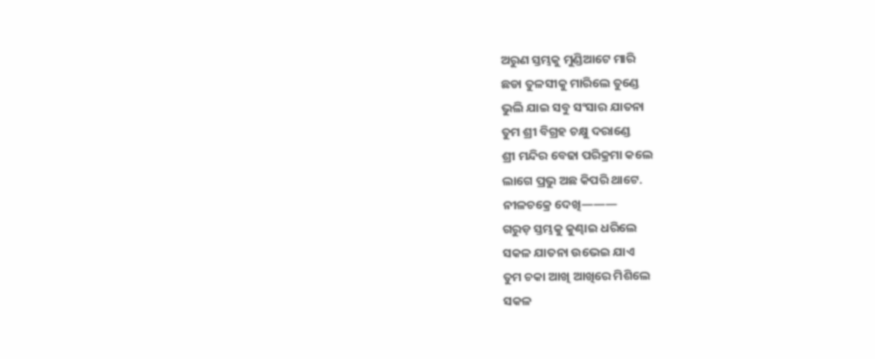ଅରୁଣ ସ୍ତମ୍ଭକୁ ମୁଣ୍ଡିଆଟେ ମାରି
ଛଡା ତୁଳସୀକୁ ମାରିଲେ ତୁଣ୍ଡେ
ଭୁଲି ଯାଇ ସବୁ ସଂସାର ଯାତନା
ତୁମ ଶ୍ରୀ ବିଗ୍ରହ ଚକ୍ଷୁ ଦରାଣ୍ଡେ
ଶ୍ରୀ ମନ୍ଦିର ବେଢା ପରିକ୍ରମା କଲେ
ଲାଗେ ପ୍ରଭୁ ଅଛ କିପରି ଥାଟେ.
ନୀଳଚକ୍ରେ ଦେଖି———
ଗରୁଡ଼ ସ୍ତମ୍ଭକୁ କୁଣ୍ଢାଇ ଧରିଲେ
ସକଳ ଯାତନା ଉଭେଇ ଯାଏ
ତୁମ ଚକା ଆଖି ଆଖିରେ ମିଶିଲେ
ସକଳ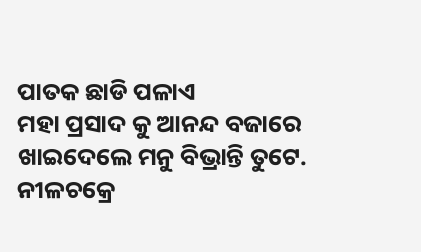ପାତକ ଛାଡି ପଳାଏ
ମହା ପ୍ରସାଦ କୁ ଆନନ୍ଦ ବଜାରେ
ଖାଇଦେଲେ ମନୁ ବିଭ୍ରାନ୍ତି ତୁଟେ.
ନୀଳଚକ୍ରେ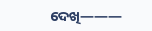ଦେଖି———